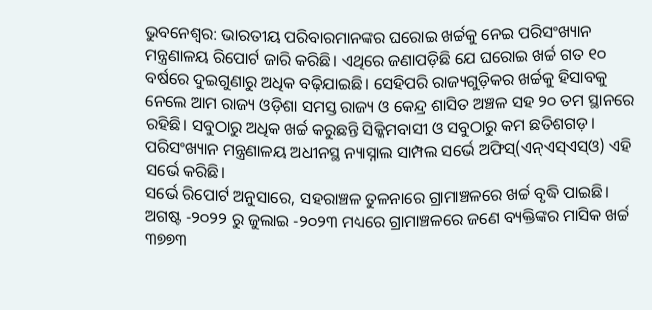ଭୁବନେଶ୍ୱର: ଭାରତୀୟ ପରିବାରମାନଙ୍କର ଘରୋଇ ଖର୍ଚ୍ଚକୁ ନେଇ ପରିସଂଖ୍ୟାନ ମନ୍ତ୍ରଣାଳୟ ରିପୋର୍ଟ ଜାରି କରିଛି। ଏଥିରେ ଜଣାପଡ଼ିଛି ଯେ ଘରୋଇ ଖର୍ଚ୍ଚ ଗତ ୧୦ ବର୍ଷରେ ଦୁଇଗୁଣାରୁ ଅଧିକ ବଢ଼ିଯାଇଛି। ସେହିପରି ରାଜ୍ୟଗୁଡ଼ିକର ଖର୍ଚ୍ଚକୁ ହିସାବକୁ ନେଲେ ଆମ ରାଜ୍ୟ ଓଡ଼ିଶା ସମସ୍ତ ରାଜ୍ୟ ଓ କେନ୍ଦ୍ର ଶାସିତ ଅଞ୍ଚଳ ସହ ୨୦ ତମ ସ୍ଥାନରେ ରହିଛି। ସବୁଠାରୁ ଅଧିକ ଖର୍ଚ୍ଚ କରୁଛନ୍ତି ସିକ୍କିମବାସୀ ଓ ସବୁଠାରୁ କମ ଛତିଶଗଡ଼। ପରିସଂଖ୍ୟାନ ମନ୍ତ୍ରଣାଳୟ ଅଧୀନସ୍ଥ ନ୍ୟାସ୍ନାଲ ସାମ୍ପଲ ସର୍ଭେ ଅଫିସ୍(ଏନ୍ଏସ୍ଏସ୍ଓ) ଏହି ସର୍ଭେ କରିଛି।
ସର୍ଭେ ରିପୋର୍ଟ ଅନୁସାରେ, ସହରାଞ୍ଚଳ ତୁଳନାରେ ଗ୍ରାମାଞ୍ଚଳରେ ଖର୍ଚ୍ଚ ବୃଦ୍ଧି ପାଇଛି। ଅଗଷ୍ଟ -୨୦୨୨ ରୁ ଜୁଲାଇ -୨୦୨୩ ମଧ୍ୟରେ ଗ୍ରାମାଞ୍ଚଳରେ ଜଣେ ବ୍ୟକ୍ତିଙ୍କର ମାସିକ ଖର୍ଚ୍ଚ ୩୭୭୩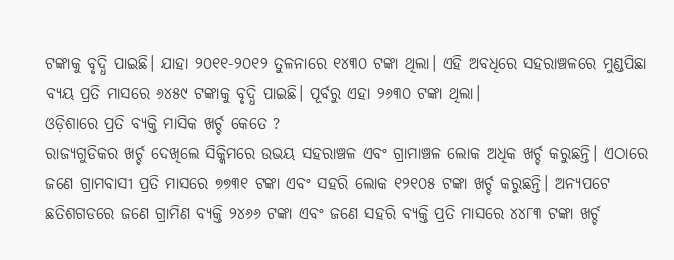ଟଙ୍କାକୁ ବୃଦ୍ଧି ପାଇଛି। ଯାହା ୨୦୧୧-୨୦୧୨ ତୁଳନାରେ ୧୪୩୦ ଟଙ୍କା ଥିଲା। ଏହି ଅବଧିରେ ସହରାଞ୍ଚଳରେ ମୁଣ୍ଡପିଛା ବ୍ୟୟ ପ୍ରତି ମାସରେ ୬୪୫୯ ଟଙ୍କାକୁ ବୃଦ୍ଧି ପାଇଛି। ପୂର୍ବରୁ ଏହା ୨୬୩୦ ଟଙ୍କା ଥିଲା।
ଓଡ଼ିଶାରେ ପ୍ରତି ବ୍ୟକ୍ତି ମାସିକ ଖର୍ଚ୍ଚ କେତେ ?
ରାଜ୍ୟଗୁଡିକର ଖର୍ଚ୍ଚ ଦେଖିଲେ ସିକ୍କିମରେ ଉଭୟ ସହରାଞ୍ଚଳ ଏବଂ ଗ୍ରାମାଞ୍ଚଳ ଲୋକ ଅଧିକ ଖର୍ଚ୍ଚ କରୁଛନ୍ତି। ଏଠାରେ ଜଣେ ଗ୍ରାମବାସୀ ପ୍ରତି ମାସରେ ୭୭୩୧ ଟଙ୍କା ଏବଂ ସହରି ଲୋକ ୧୨୧୦୫ ଟଙ୍କା ଖର୍ଚ୍ଚ କରୁଛନ୍ତି। ଅନ୍ୟପଟେ ଛତିଶଗଡରେ ଜଣେ ଗ୍ରାମିଣ ବ୍ୟକ୍ତି ୨୪୬୬ ଟଙ୍କା ଏବଂ ଜଣେ ସହରି ବ୍ୟକ୍ତି ପ୍ରତି ମାସରେ ୪୪୮୩ ଟଙ୍କା ଖର୍ଚ୍ଚ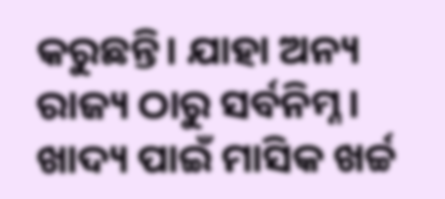କରୁଛନ୍ତି। ଯାହା ଅନ୍ୟ ରାଜ୍ୟ ଠାରୁ ସର୍ବନିମ୍ନ। ଖାଦ୍ୟ ପାଇଁ ମାସିକ ଖର୍ଚ୍ଚ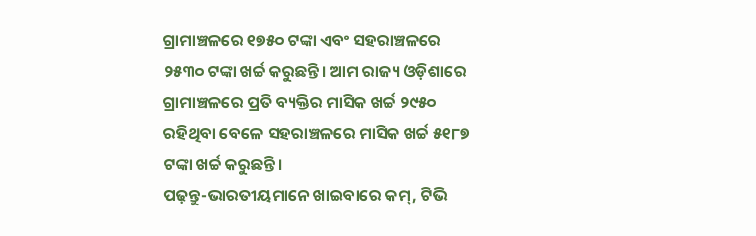ଗ୍ରାମାଞ୍ଚଳରେ ୧୭୫୦ ଟଙ୍କା ଏବଂ ସହରାଞ୍ଚଳରେ ୨୫୩୦ ଟଙ୍କା ଖର୍ଚ୍ଚ କରୁଛନ୍ତି। ଆମ ରାଜ୍ୟ ଓଡ଼ିଶାରେ ଗ୍ରାମାଞ୍ଚଳରେ ପ୍ରତି ବ୍ୟକ୍ତିର ମାସିକ ଖର୍ଚ୍ଚ ୨୯୫୦ ରହିଥିବା ବେଳେ ସହରାଞ୍ଚଳରେ ମାସିକ ଖର୍ଚ୍ଚ ୫୧୮୭ ଟଙ୍କା ଖର୍ଚ୍ଚ କରୁଛନ୍ତି।
ପଢ଼ନ୍ତୁ-ଭାରତୀୟମାନେ ଖାଇବାରେ କମ୍, ଟିଭି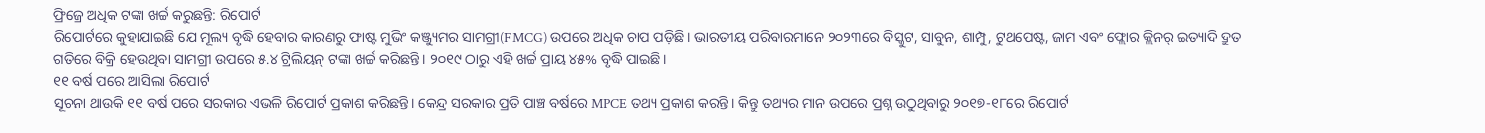ଫ୍ରିଜ୍ରେ ଅଧିକ ଟଙ୍କା ଖର୍ଚ୍ଚ କରୁଛନ୍ତି: ରିପୋର୍ଟ
ରିପୋର୍ଟରେ କୁହାଯାଇଛି ଯେ ମୂଲ୍ୟ ବୃଦ୍ଧି ହେବାର କାରଣରୁ ଫାଷ୍ଟ ମୁଭିଂ କଞ୍ଜ୍ୟୁମର ସାମଗ୍ରୀ(FMCG) ଉପରେ ଅଧିକ ଚାପ ପଡ଼ିଛି। ଭାରତୀୟ ପରିବାରମାନେ ୨୦୨୩ରେ ବିସ୍କୁଟ, ସାବୁନ, ଶାମ୍ପୁ, ଟୁଥପେଷ୍ଟ, ଜାମ ଏବଂ ଫ୍ଲୋର କ୍ଲିନର୍ ଇତ୍ୟାଦି ଦ୍ରୁତ ଗତିରେ ବିକ୍ରି ହେଉଥିବା ସାମଗ୍ରୀ ଉପରେ ୫.୪ ଟ୍ରିଲିୟନ୍ ଟଙ୍କା ଖର୍ଚ୍ଚ କରିଛନ୍ତି। ୨୦୧୯ ଠାରୁ ଏହି ଖର୍ଚ୍ଚ ପ୍ରାୟ ୪୫% ବୃଦ୍ଧି ପାଇଛି।
୧୧ ବର୍ଷ ପରେ ଆସିଲା ରିପୋର୍ଟ
ସୂଚନା ଥାଉକି ୧୧ ବର୍ଷ ପରେ ସରକାର ଏଭଳି ରିପୋର୍ଟ ପ୍ରକାଶ କରିଛନ୍ତି। କେନ୍ଦ୍ର ସରକାର ପ୍ରତି ପାଞ୍ଚ ବର୍ଷରେ MPCE ତଥ୍ୟ ପ୍ରକାଶ କରନ୍ତି। କିନ୍ତୁ ତଥ୍ୟର ମାନ ଉପରେ ପ୍ରଶ୍ନ ଉଠୁଥିବାରୁ ୨୦୧୭-୧୮ରେ ରିପୋର୍ଟ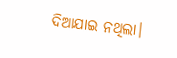ଦିଆଯାଇ ନଥିଲା।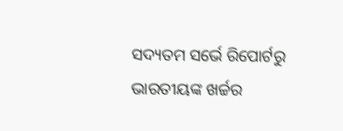ସଦ୍ୟତମ ସର୍ଭେ ରିପୋର୍ଟରୁ ଭାରତୀୟଙ୍କ ଖର୍ଚ୍ଚର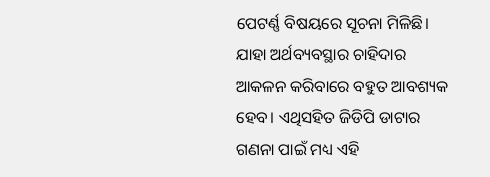ପେଟର୍ଣ୍ଣ ବିଷୟରେ ସୂଚନା ମିଳିଛି। ଯାହା ଅର୍ଥବ୍ୟବସ୍ଥାର ଚାହିଦାର ଆକଳନ କରିବାରେ ବହୁତ ଆବଶ୍ୟକ ହେବ। ଏଥିସହିତ ଜିଡିପି ଡାଟାର ଗଣନା ପାଇଁ ମଧ୍ୟ ଏହି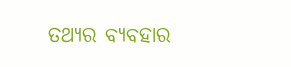ତଥ୍ୟର ବ୍ୟବହାର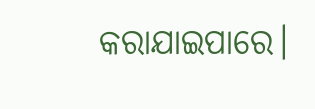କରାଯାଇପାରେ।